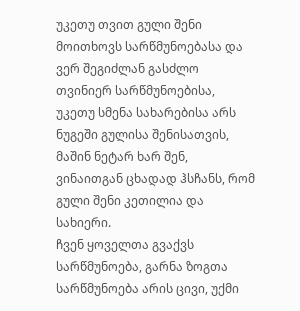უკეთუ თვით გული შენი მოითხოვს სარწმუნოებასა და ვერ შეგიძლან გასძლო თვინიერ სარწმუნოებისა, უკეთუ სმენა სახარებისა არს ნუგეში გულისა შენისათვის, მაშინ ნეტარ ხარ შენ, ვინაითგან ცხადად ჰსჩანს, რომ გული შენი კეთილია და სახიერი.
ჩვენ ყოველთა გვაქვს სარწმუნოება, გარნა ზოგთა სარწმუნოება არის ცივი, უქმი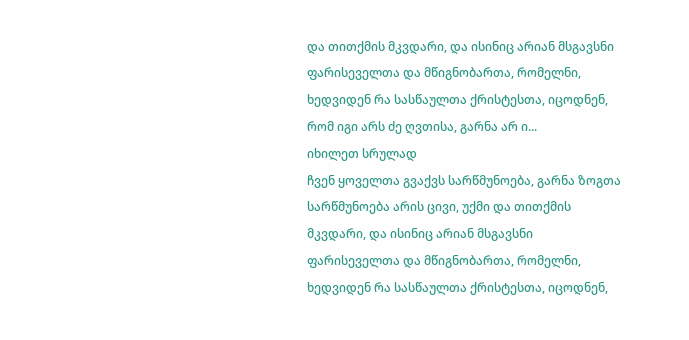და თითქმის მკვდარი, და ისინიც არიან მსგავსნი ფარისეველთა და მწიგნობართა, რომელნი, ხედვიდენ რა სასწაულთა ქრისტესთა, იცოდნენ, რომ იგი არს ძე ღვთისა, გარნა არ ი...
იხილეთ სრულად
ჩვენ ყოველთა გვაქვს სარწმუნოება, გარნა ზოგთა სარწმუნოება არის ცივი, უქმი და თითქმის მკვდარი, და ისინიც არიან მსგავსნი ფარისეველთა და მწიგნობართა, რომელნი, ხედვიდენ რა სასწაულთა ქრისტესთა, იცოდნენ,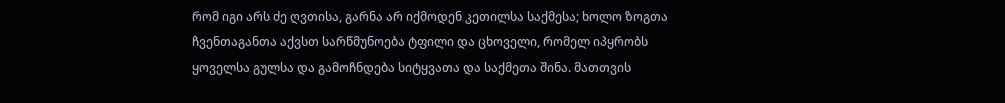რომ იგი არს ძე ღვთისა, გარნა არ იქმოდენ კეთილსა საქმესა; ხოლო ზოგთა ჩვენთაგანთა აქვსთ სარწმუნოება ტფილი და ცხოველი, რომელ იპყრობს ყოველსა გულსა და გამოჩნდება სიტყვათა და საქმეთა შინა. მათთვის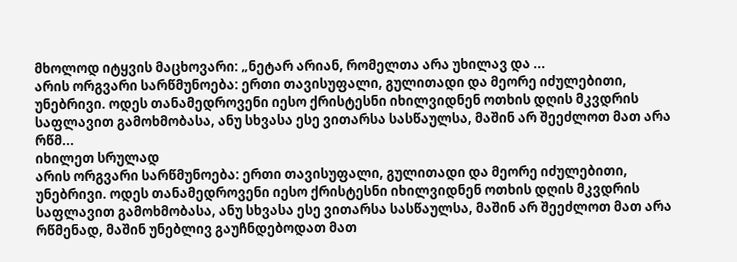მხოლოდ იტყვის მაცხოვარი: „ნეტარ არიან, რომელთა არა უხილავ და ...
არის ორგვარი სარწმუნოება: ერთი თავისუფალი, გულითადი და მეორე იძულებითი, უნებრივი. ოდეს თანამედროვენი იესო ქრისტესნი იხილვიდნენ ოთხის დღის მკვდრის საფლავით გამოხმობასა, ანუ სხვასა ესე ვითარსა სასწაულსა, მაშინ არ შეეძლოთ მათ არა რწმ...
იხილეთ სრულად
არის ორგვარი სარწმუნოება: ერთი თავისუფალი, გულითადი და მეორე იძულებითი, უნებრივი. ოდეს თანამედროვენი იესო ქრისტესნი იხილვიდნენ ოთხის დღის მკვდრის საფლავით გამოხმობასა, ანუ სხვასა ესე ვითარსა სასწაულსა, მაშინ არ შეეძლოთ მათ არა რწმენად, მაშინ უნებლივ გაუჩნდებოდათ მათ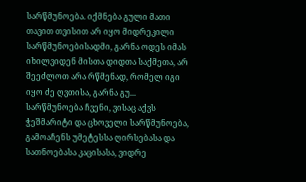სარწმუნოება. იქმნება გული მათი თავით თვისით არ იყო მიდრეკილი სარწმუნოებისადმი, გარნა ოდეს იმას იხილვიდენ მისთა დიდთა საქმეთა, არ შეეძლოთ არა რწმენად, რომელ იგი იყო ძე ღვთისა, გარნა გუ...
სარწმუნოება ჩვენი, ვისაც აქვს ჭეშმარიტი და ცხოველი სარწმუნოება, გამოაჩენს უმეტესსა ღირსებასა და სათნოებასა კაცისასა, ვიდრე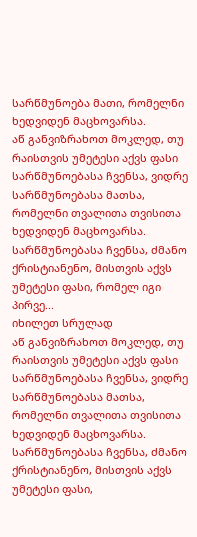სარწმუნოება მათი, რომელნი ხედვიდენ მაცხოვარსა.
აწ განვიზრახოთ მოკლედ, თუ რაისთვის უმეტესი აქვს ფასი სარწმუნოებასა ჩვენსა, ვიდრე სარწმუნოებასა მათსა, რომელნი თვალითა თვისითა ხედვიდენ მაცხოვარსა. სარწმუნოებასა ჩვენსა, ძმანო ქრისტიანენო, მისთვის აქვს უმეტესი ფასი, რომელ იგი პირვე...
იხილეთ სრულად
აწ განვიზრახოთ მოკლედ, თუ რაისთვის უმეტესი აქვს ფასი სარწმუნოებასა ჩვენსა, ვიდრე სარწმუნოებასა მათსა, რომელნი თვალითა თვისითა ხედვიდენ მაცხოვარსა. სარწმუნოებასა ჩვენსა, ძმანო ქრისტიანენო, მისთვის აქვს უმეტესი ფასი,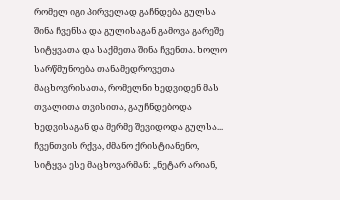რომელ იგი პირველად გაჩნდება გულსა შინა ჩვენსა და გულისაგან გამოვა გარეშე სიტყვათა და საქმეთა შინა ჩვენთა. ხოლო სარწმუნოება თანამედროვეთა მაცხოვრისათა, რომელნი ხედვიდენ მას თვალითა თვისითა, გაუჩნდებოდა ხედვისაგან და მერმე შევიდოდა გულსა...
ჩვენთვის რქვა, ძმანო ქრისტიანენო, სიტყვა ესე მაცხოვარმან: „ნეტარ არიან,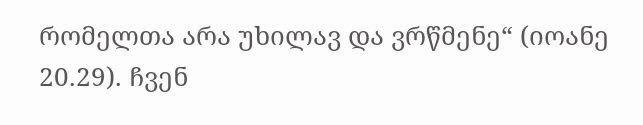რომელთა არა უხილავ და ვრწმენე“ (იოანე 20.29). ჩვენ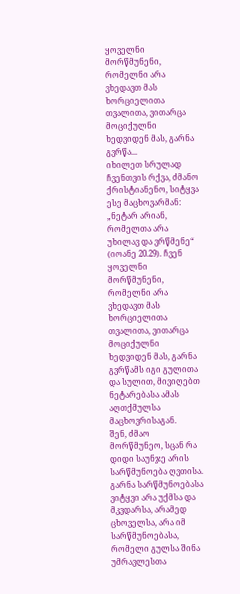ყოველნი მორწმუნენი, რომელნი არა ვხედავთ მას ხორციელითა თვალითა, ვითარცა მოციქულნი ხედვიდენ მას, გარნა გვრწა...
იხილეთ სრულად
ჩვენთვის რქვა, ძმანო ქრისტიანენო, სიტყვა ესე მაცხოვარმან: „ნეტარ არიან, რომელთა არა უხილავ და ვრწმენე“ (იოანე 20.29). ჩვენ ყოველნი მორწმუნენი, რომელნი არა ვხედავთ მას ხორციელითა თვალითა, ვითარცა მოციქულნი ხედვიდენ მას, გარნა გვრწამს იგი გულითა და სულით, მივიღებთ ნეტარებასა ამას აღთქმულსა მაცხოვრისაგან.
შენ, ძმაო მორწმუნეო, სცან რა დიდი საუნჯე არის სარწმუნოება ღვთისა. გარნა სარწმუნოებასა ვიტყვი არა უქმსა და მკვდარსა, არამედ ცხოველსა, არა იმ სარწმუნოებასა, რომელი გულსა შინა უმრავლესთა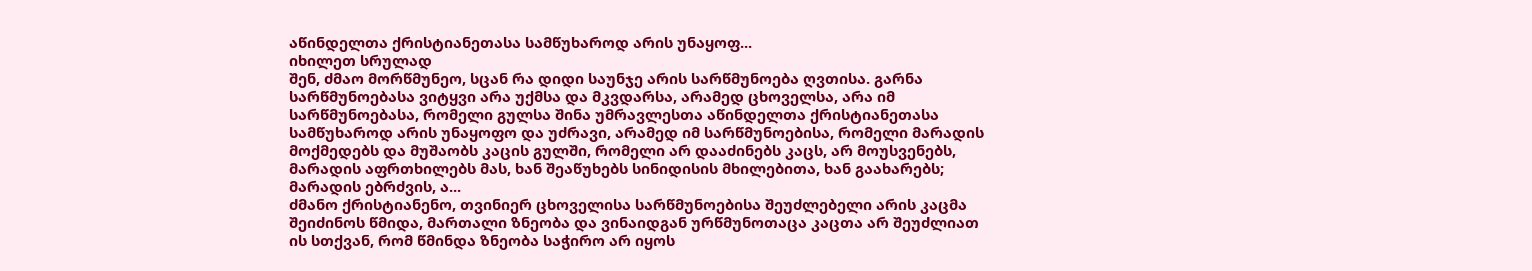აწინდელთა ქრისტიანეთასა სამწუხაროდ არის უნაყოფ...
იხილეთ სრულად
შენ, ძმაო მორწმუნეო, სცან რა დიდი საუნჯე არის სარწმუნოება ღვთისა. გარნა სარწმუნოებასა ვიტყვი არა უქმსა და მკვდარსა, არამედ ცხოველსა, არა იმ სარწმუნოებასა, რომელი გულსა შინა უმრავლესთა აწინდელთა ქრისტიანეთასა სამწუხაროდ არის უნაყოფო და უძრავი, არამედ იმ სარწმუნოებისა, რომელი მარადის მოქმედებს და მუშაობს კაცის გულში, რომელი არ დააძინებს კაცს, არ მოუსვენებს, მარადის აფრთხილებს მას, ხან შეაწუხებს სინიდისის მხილებითა, ხან გაახარებს; მარადის ებრძვის, ა...
ძმანო ქრისტიანენო, თვინიერ ცხოველისა სარწმუნოებისა შეუძლებელი არის კაცმა შეიძინოს წმიდა, მართალი ზნეობა და ვინაიდგან ურწმუნოთაცა კაცთა არ შეუძლიათ ის სთქვან, რომ წმინდა ზნეობა საჭირო არ იყოს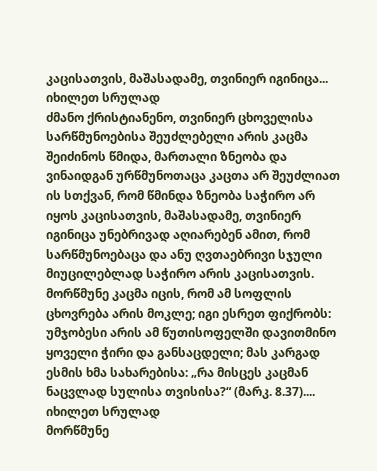კაცისათვის, მაშასადამე, თვინიერ იგინიცა...
იხილეთ სრულად
ძმანო ქრისტიანენო, თვინიერ ცხოველისა სარწმუნოებისა შეუძლებელი არის კაცმა შეიძინოს წმიდა, მართალი ზნეობა და ვინაიდგან ურწმუნოთაცა კაცთა არ შეუძლიათ ის სთქვან, რომ წმინდა ზნეობა საჭირო არ იყოს კაცისათვის, მაშასადამე, თვინიერ იგინიცა უნებრივად აღიარებენ ამით, რომ სარწმუნოებაცა და ანუ ღვთაებრივი სჯული მიუცილებლად საჭირო არის კაცისათვის.
მორწმუნე კაცმა იცის, რომ ამ სოფლის ცხოვრება არის მოკლე; იგი ესრეთ ფიქრობს: უმჯობესი არის ამ წუთისოფელში დავითმინო ყოველი ჭირი და განსაცდელი; მას კარგად ესმის ხმა სახარებისა: „რა მისცეს კაცმან ნაცვლად სულისა თვისისა?“ (მარკ. 8.37)....
იხილეთ სრულად
მორწმუნე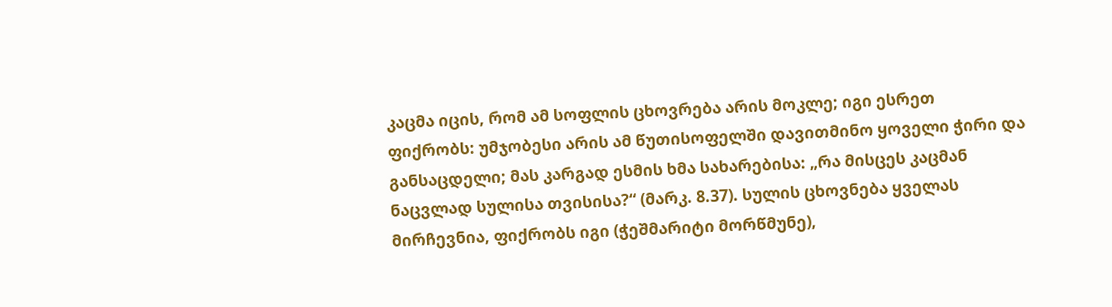კაცმა იცის, რომ ამ სოფლის ცხოვრება არის მოკლე; იგი ესრეთ ფიქრობს: უმჯობესი არის ამ წუთისოფელში დავითმინო ყოველი ჭირი და განსაცდელი; მას კარგად ესმის ხმა სახარებისა: „რა მისცეს კაცმან ნაცვლად სულისა თვისისა?“ (მარკ. 8.37). სულის ცხოვნება ყველას მირჩევნია, ფიქრობს იგი (ჭეშმარიტი მორწმუნე),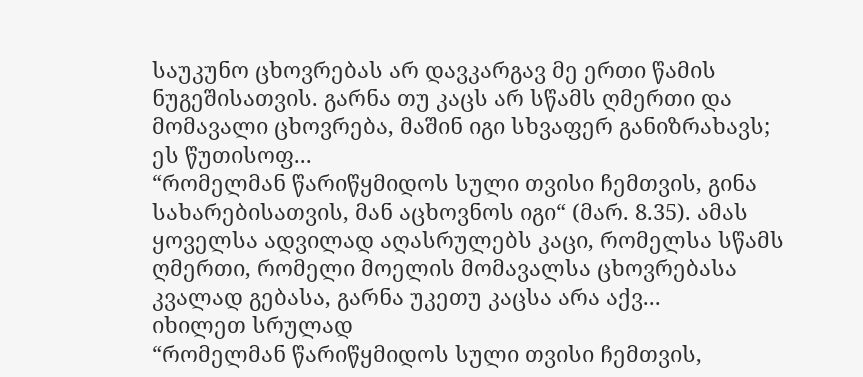საუკუნო ცხოვრებას არ დავკარგავ მე ერთი წამის ნუგეშისათვის. გარნა თუ კაცს არ სწამს ღმერთი და მომავალი ცხოვრება, მაშინ იგი სხვაფერ განიზრახავს; ეს წუთისოფ...
“რომელმან წარიწყმიდოს სული თვისი ჩემთვის, გინა სახარებისათვის, მან აცხოვნოს იგი“ (მარ. 8.35). ამას ყოველსა ადვილად აღასრულებს კაცი, რომელსა სწამს ღმერთი, რომელი მოელის მომავალსა ცხოვრებასა კვალად გებასა, გარნა უკეთუ კაცსა არა აქვ...
იხილეთ სრულად
“რომელმან წარიწყმიდოს სული თვისი ჩემთვის,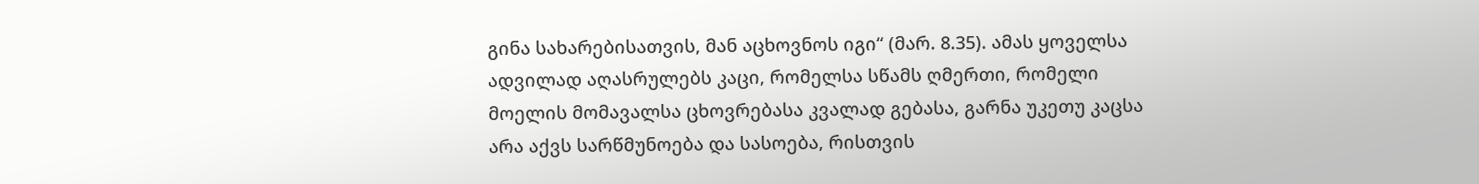გინა სახარებისათვის, მან აცხოვნოს იგი“ (მარ. 8.35). ამას ყოველსა ადვილად აღასრულებს კაცი, რომელსა სწამს ღმერთი, რომელი მოელის მომავალსა ცხოვრებასა კვალად გებასა, გარნა უკეთუ კაცსა არა აქვს სარწმუნოება და სასოება, რისთვის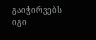გაიჭირვებს იგი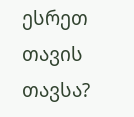ესრეთ თავის თავსა?